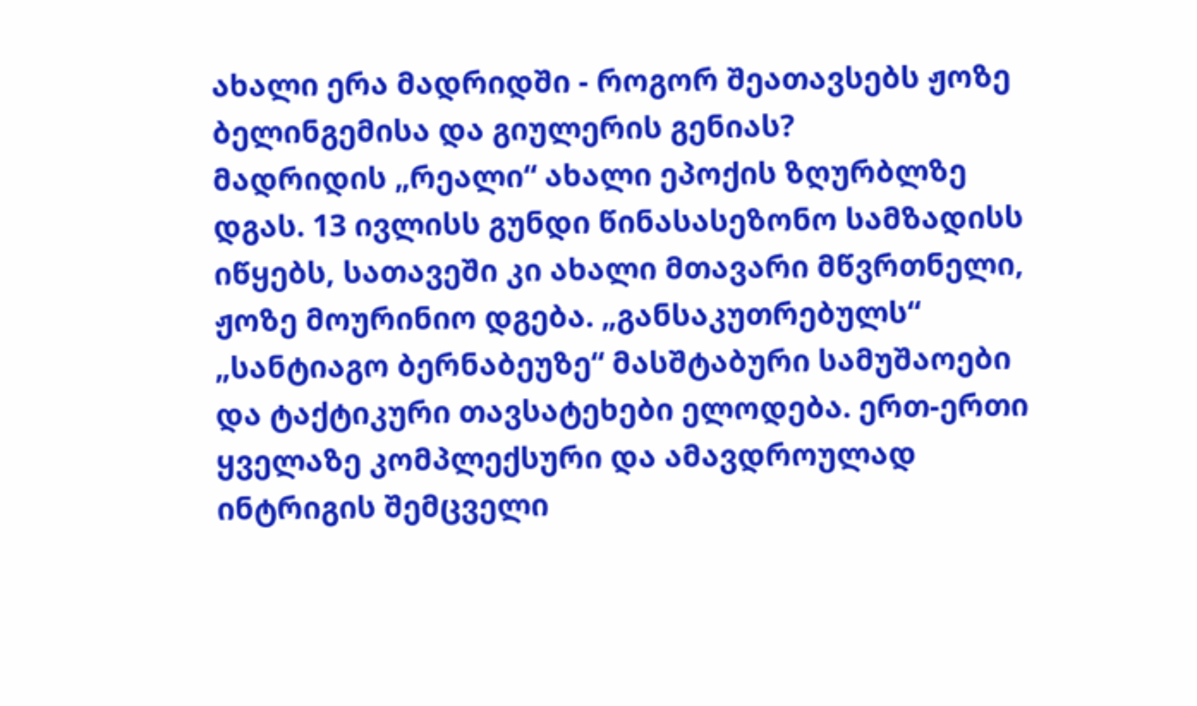ახალი ერა მადრიდში - როგორ შეათავსებს ჟოზე ბელინგემისა და გიულერის გენიას?
მადრიდის „რეალი“ ახალი ეპოქის ზღურბლზე დგას. 13 ივლისს გუნდი წინასასეზონო სამზადისს იწყებს, სათავეში კი ახალი მთავარი მწვრთნელი, ჟოზე მოურინიო დგება. „განსაკუთრებულს“ „სანტიაგო ბერნაბეუზე“ მასშტაბური სამუშაოები და ტაქტიკური თავსატეხები ელოდება. ერთ-ერთი ყველაზე კომპლექსური და ამავდროულად ინტრიგის შემცველი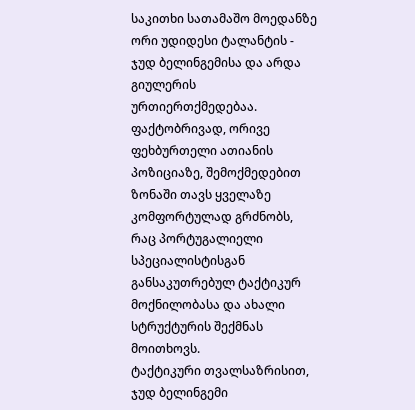საკითხი სათამაშო მოედანზე ორი უდიდესი ტალანტის - ჯუდ ბელინგემისა და არდა გიულერის ურთიერთქმედებაა. ფაქტობრივად, ორივე ფეხბურთელი ათიანის პოზიციაზე, შემოქმედებით ზონაში თავს ყველაზე კომფორტულად გრძნობს, რაც პორტუგალიელი სპეციალისტისგან განსაკუთრებულ ტაქტიკურ მოქნილობასა და ახალი სტრუქტურის შექმნას მოითხოვს.
ტაქტიკური თვალსაზრისით, ჯუდ ბელინგემი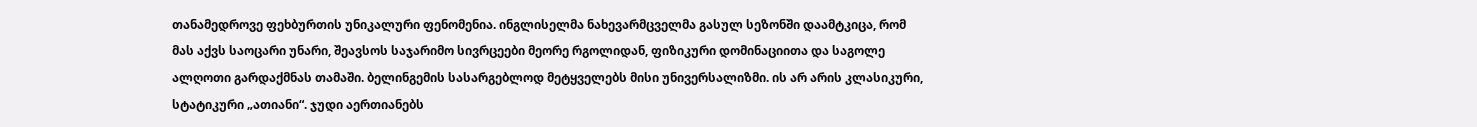თანამედროვე ფეხბურთის უნიკალური ფენომენია. ინგლისელმა ნახევარმცველმა გასულ სეზონში დაამტკიცა, რომ მას აქვს საოცარი უნარი, შეავსოს საჯარიმო სივრცეები მეორე რგოლიდან, ფიზიკური დომინაციითა და საგოლე ალღოთი გარდაქმნას თამაში. ბელინგემის სასარგებლოდ მეტყველებს მისი უნივერსალიზმი. ის არ არის კლასიკური, სტატიკური „ათიანი“. ჯუდი აერთიანებს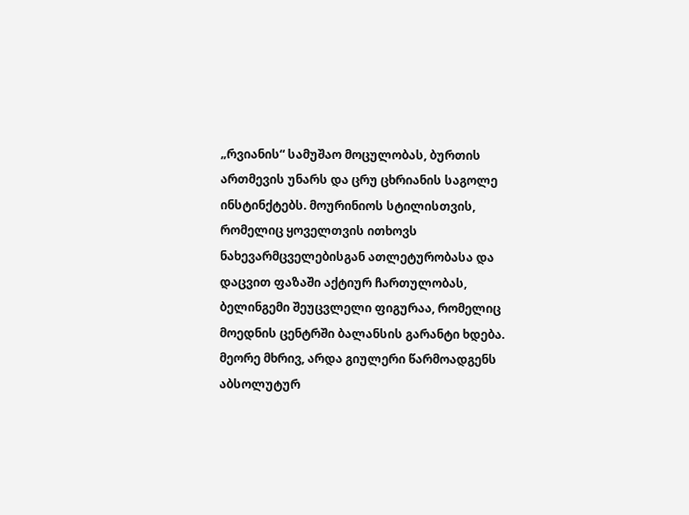„რვიანის“ სამუშაო მოცულობას, ბურთის ართმევის უნარს და ცრუ ცხრიანის საგოლე ინსტინქტებს. მოურინიოს სტილისთვის, რომელიც ყოველთვის ითხოვს ნახევარმცველებისგან ათლეტურობასა და დაცვით ფაზაში აქტიურ ჩართულობას, ბელინგემი შეუცვლელი ფიგურაა, რომელიც მოედნის ცენტრში ბალანსის გარანტი ხდება.
მეორე მხრივ, არდა გიულერი წარმოადგენს აბსოლუტურ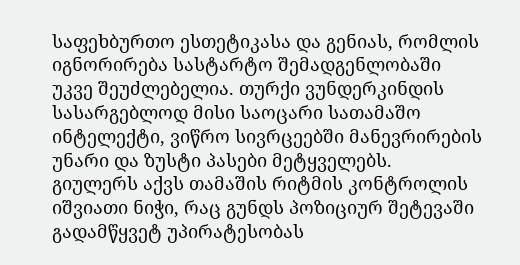საფეხბურთო ესთეტიკასა და გენიას, რომლის იგნორირება სასტარტო შემადგენლობაში უკვე შეუძლებელია. თურქი ვუნდერკინდის სასარგებლოდ მისი საოცარი სათამაშო ინტელექტი, ვიწრო სივრცეებში მანევრირების უნარი და ზუსტი პასები მეტყველებს. გიულერს აქვს თამაშის რიტმის კონტროლის იშვიათი ნიჭი, რაც გუნდს პოზიციურ შეტევაში გადამწყვეტ უპირატესობას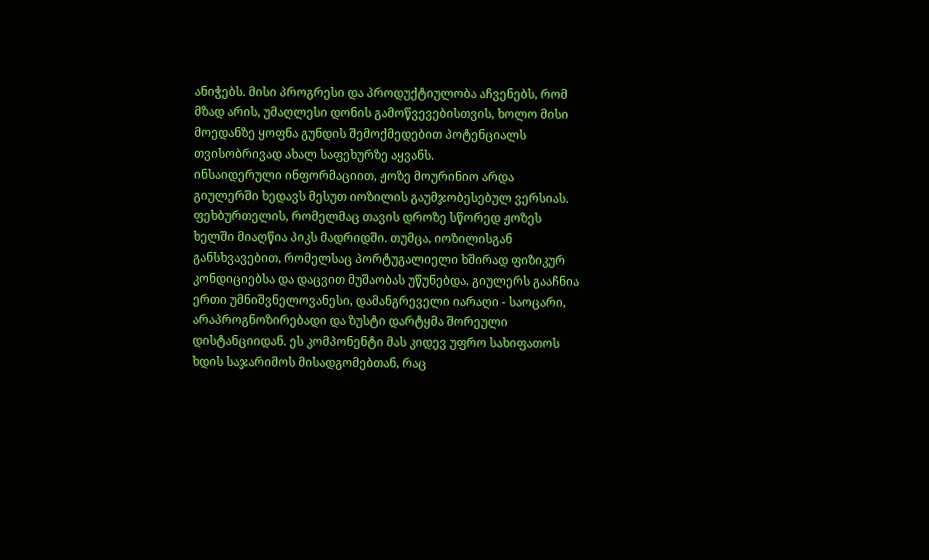ანიჭებს. მისი პროგრესი და პროდუქტიულობა აჩვენებს, რომ მზად არის, უმაღლესი დონის გამოწვევებისთვის, ხოლო მისი მოედანზე ყოფნა გუნდის შემოქმედებით პოტენციალს თვისობრივად ახალ საფეხურზე აყვანს.
ინსაიდერული ინფორმაციით, ჟოზე მოურინიო არდა გიულერში ხედავს მესუთ იოზილის გაუმჯობესებულ ვერსიას. ფეხბურთელის, რომელმაც თავის დროზე სწორედ ჟოზეს ხელში მიაღწია პიკს მადრიდში. თუმცა, იოზილისგან განსხვავებით, რომელსაც პორტუგალიელი ხშირად ფიზიკურ კონდიციებსა და დაცვით მუშაობას უწუნებდა, გიულერს გააჩნია ერთი უმნიშვნელოვანესი, დამანგრეველი იარაღი - საოცარი, არაპროგნოზირებადი და ზუსტი დარტყმა შორეული დისტანციიდან. ეს კომპონენტი მას კიდევ უფრო სახიფათოს ხდის საჯარიმოს მისადგომებთან, რაც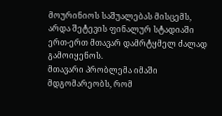მოურინიოს საშუალებას მისცემს, არდა შეტევის ფინალურ სტადიაში ერთ-ერთ მთავარ დამრტყმელ ძალად გამოიყენოს.
მთავარი პრობლემა იმაში მდგომარეობს, რომ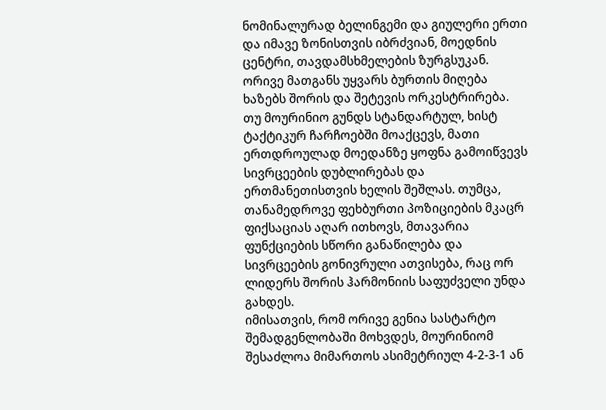ნომინალურად ბელინგემი და გიულერი ერთი და იმავე ზონისთვის იბრძვიან, მოედნის ცენტრი, თავდამსხმელების ზურგსუკან. ორივე მათგანს უყვარს ბურთის მიღება ხაზებს შორის და შეტევის ორკესტრირება. თუ მოურინიო გუნდს სტანდარტულ, ხისტ ტაქტიკურ ჩარჩოებში მოაქცევს, მათი ერთდროულად მოედანზე ყოფნა გამოიწვევს სივრცეების დუბლირებას და ერთმანეთისთვის ხელის შეშლას. თუმცა, თანამედროვე ფეხბურთი პოზიციების მკაცრ ფიქსაციას აღარ ითხოვს, მთავარია ფუნქციების სწორი განაწილება და სივრცეების გონივრული ათვისება, რაც ორ ლიდერს შორის ჰარმონიის საფუძველი უნდა გახდეს.
იმისათვის, რომ ორივე გენია სასტარტო შემადგენლობაში მოხვდეს, მოურინიომ შესაძლოა მიმართოს ასიმეტრიულ 4-2-3-1 ან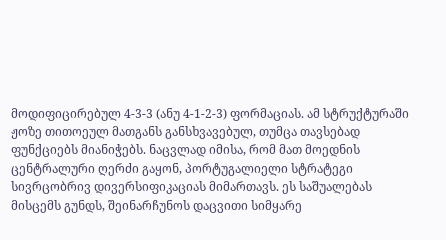მოდიფიცირებულ 4-3-3 (ანუ 4-1-2-3) ფორმაციას. ამ სტრუქტურაში ჟოზე თითოეულ მათგანს განსხვავებულ, თუმცა თავსებად ფუნქციებს მიანიჭებს. ნაცვლად იმისა, რომ მათ მოედნის ცენტრალური ღერძი გაყონ, პორტუგალიელი სტრატეგი სივრცობრივ დივერსიფიკაციას მიმართავს. ეს საშუალებას მისცემს გუნდს, შეინარჩუნოს დაცვითი სიმყარე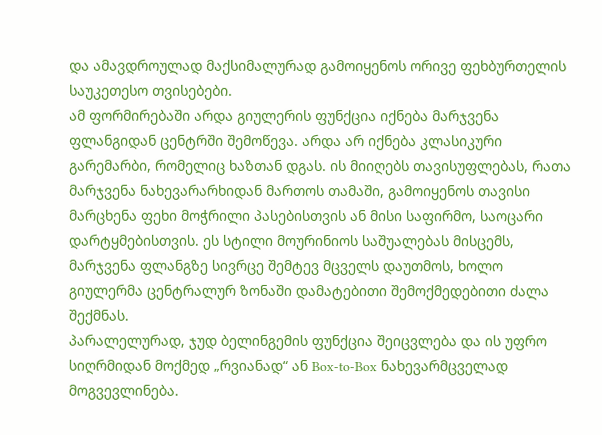და ამავდროულად მაქსიმალურად გამოიყენოს ორივე ფეხბურთელის საუკეთესო თვისებები.
ამ ფორმირებაში არდა გიულერის ფუნქცია იქნება მარჯვენა ფლანგიდან ცენტრში შემოწევა. არდა არ იქნება კლასიკური გარემარბი, რომელიც ხაზთან დგას. ის მიიღებს თავისუფლებას, რათა მარჯვენა ნახევარარხიდან მართოს თამაში, გამოიყენოს თავისი მარცხენა ფეხი მოჭრილი პასებისთვის ან მისი საფირმო, საოცარი დარტყმებისთვის. ეს სტილი მოურინიოს საშუალებას მისცემს, მარჯვენა ფლანგზე სივრცე შემტევ მცველს დაუთმოს, ხოლო გიულერმა ცენტრალურ ზონაში დამატებითი შემოქმედებითი ძალა შექმნას.
პარალელურად, ჯუდ ბელინგემის ფუნქცია შეიცვლება და ის უფრო სიღრმიდან მოქმედ „რვიანად“ ან Box-to-Box ნახევარმცველად მოგვევლინება.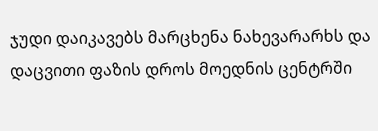ჯუდი დაიკავებს მარცხენა ნახევარარხს და დაცვითი ფაზის დროს მოედნის ცენტრში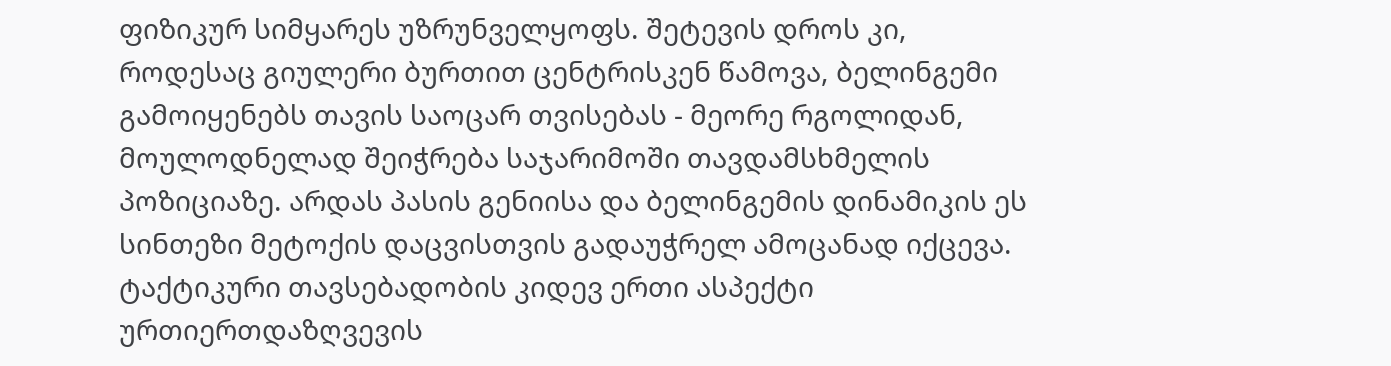ფიზიკურ სიმყარეს უზრუნველყოფს. შეტევის დროს კი, როდესაც გიულერი ბურთით ცენტრისკენ წამოვა, ბელინგემი გამოიყენებს თავის საოცარ თვისებას - მეორე რგოლიდან, მოულოდნელად შეიჭრება საჯარიმოში თავდამსხმელის პოზიციაზე. არდას პასის გენიისა და ბელინგემის დინამიკის ეს სინთეზი მეტოქის დაცვისთვის გადაუჭრელ ამოცანად იქცევა.
ტაქტიკური თავსებადობის კიდევ ერთი ასპექტი ურთიერთდაზღვევის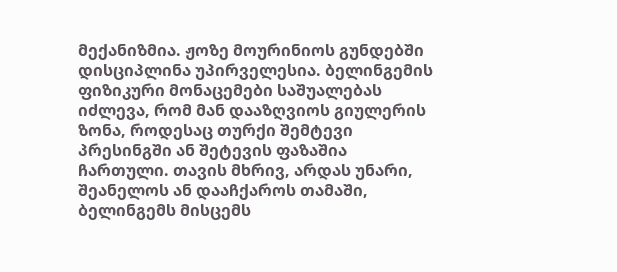მექანიზმია. ჟოზე მოურინიოს გუნდებში დისციპლინა უპირველესია. ბელინგემის ფიზიკური მონაცემები საშუალებას იძლევა, რომ მან დააზღვიოს გიულერის ზონა, როდესაც თურქი შემტევი პრესინგში ან შეტევის ფაზაშია ჩართული. თავის მხრივ, არდას უნარი, შეანელოს ან დააჩქაროს თამაში, ბელინგემს მისცემს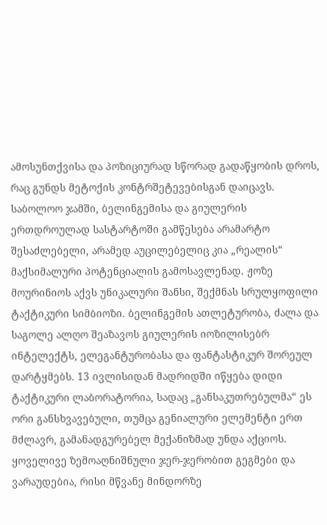ამოსუნთქვისა და პოზიციურად სწორად გადაწყობის დროს, რაც გუნდს მეტოქის კონტრშეტევებისგან დაიცავს.
საბოლოო ჯამში, ბელინგემისა და გიულერის ერთდროულად სასტარტოში გამწესება არამარტო შესაძლებელი, არამედ აუცილებელიც კია „რეალის“ მაქსიმალური პოტენციალის გამოსავლენად. ჟოზე მოურინიოს აქვს უნიკალური შანსი, შექმნას სრულყოფილი ტაქტიკური სიმბიოზი. ბელინგემის ათლეტურობა, ძალა და საგოლე ალღო შეაზავოს გიულერის იოზილისებრ ინტელექტს, ელეგანტურობასა და ფანტასტიკურ შორეულ დარტყმებს. 13 ივლისიდან მადრიდში იწყება დიდი ტაქტიკური ლაბორატორია, სადაც „განსაკუთრებულმა“ ეს ორი განსხვავებული, თუმცა გენიალური ელემენტი ერთ მძლავრ, გამანადგურებელ მექანიზმად უნდა აქციოს.
ყოველივე ზემოაღნიშნული ჯერ-ჯერობით გეგმები და ვარაუდებია, რისი მწვანე მინდორზე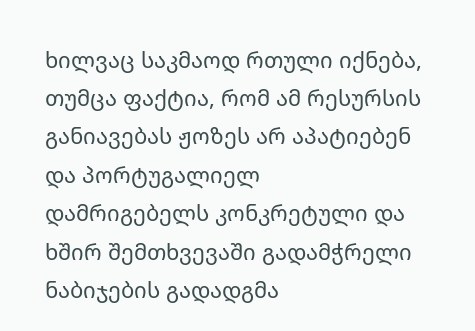ხილვაც საკმაოდ რთული იქნება, თუმცა ფაქტია, რომ ამ რესურსის განიავებას ჟოზეს არ აპატიებენ და პორტუგალიელ დამრიგებელს კონკრეტული და ხშირ შემთხვევაში გადამჭრელი ნაბიჯების გადადგმა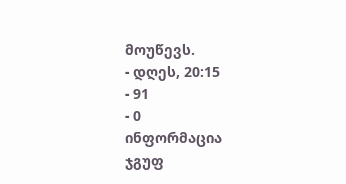მოუწევს.
- დღეს, 20:15
- 91
- 0
ინფორმაცია
ჯგუფ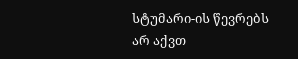სტუმარი-ის წევრებს არ აქვთ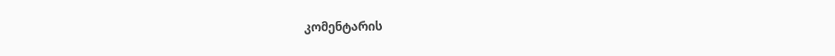კომენტარის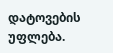დატოვების უფლება.